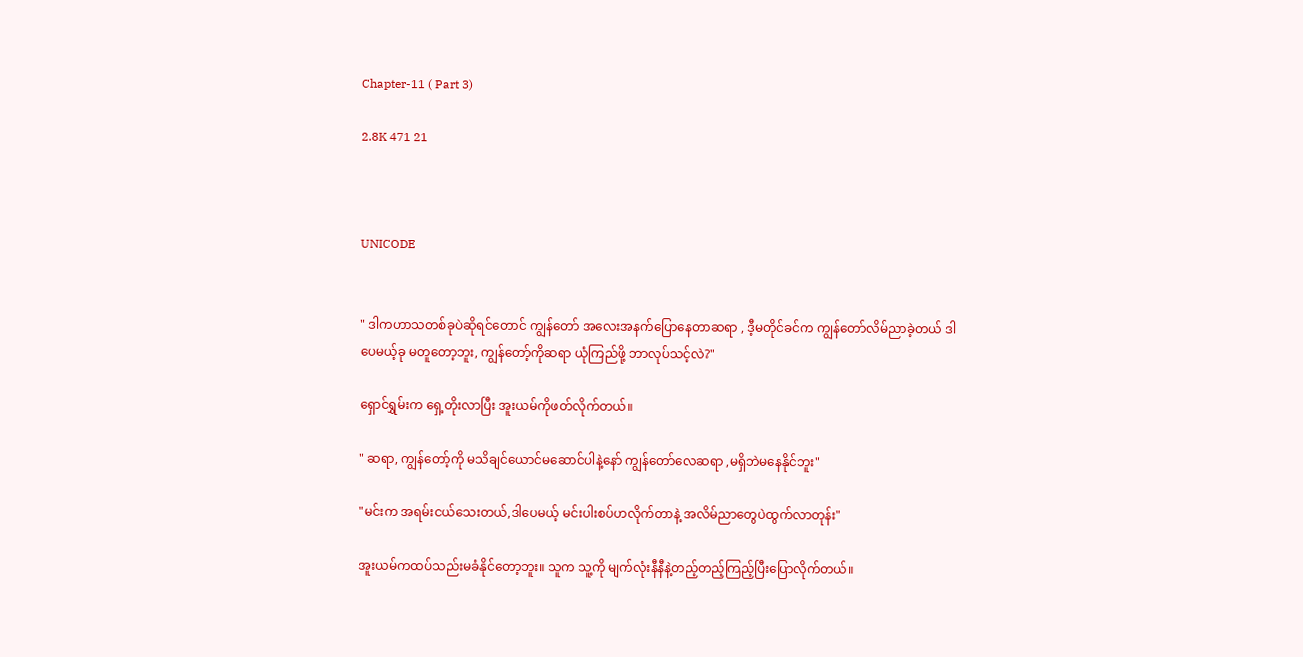Chapter-11 ( Part 3)

2.8K 471 21



UNICODE


" ဒါကဟာသတစ်ခုပဲဆိုရင်တောင် ကျွန်တော် အလေးအနက်ပြောနေတာဆရာ , ဒီ့မတိုင်ခင်က ကျွန်တော်လိမ်ညာခဲ့တယ် ဒါပေမယ့်ခု မတူတော့ဘူး, ကျွန်တော့်ကိုဆရာ ယုံကြည်ဖို့ ဘာလုပ်သင့်လဲ?"

ရှောင်ရွှမ်းက ရှေ့တိုးလာပြီး အူးယမ်ကိုဖတ်လိုက်တယ်။

" ဆရာ, ကျွန်တော့်ကို မသိချင်ယောင်မဆောင်ပါနဲ့နော် ကျွန်တော်လေဆရာ ,မရှိဘဲမနေနိုင်ဘူး"

"မင်းက အရမ်းငယ်သေးတယ်,ဒါပေမယ့် မင်းပါးစပ်ဟလိုက်တာနဲ့ အလိမ်ညာတွေပဲထွက်လာတုန်း"

အူးယမ်ကထပ်သည်းမခံနိုင်တော့ဘူး။ သူက သူ့ကို မျက်လုံးနီနီနဲ့တည့်တည့်ကြည့်ပြီးပြောလိုက်တယ်။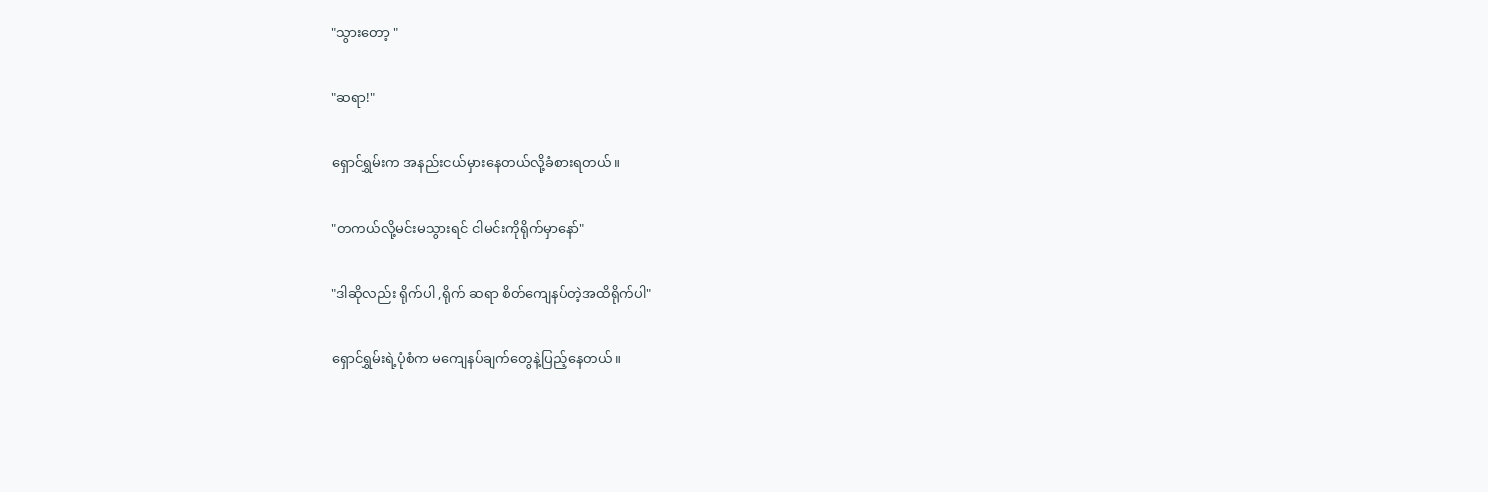"သွားတော့ "

"ဆရာ!"

ရှောင်ရွှမ်းက အနည်းငယ်မှားနေတယ်လို့ခံစားရတယ်။

"တကယ်လို့မင်းမသွားရင် ငါမင်းကိုရိုက်မှာနော်"

"ဒါဆိုလည်း ရိုက်ပါ ,ရိုက် ဆရာ စိတ်ကျေနပ်တဲ့အထိရိုက်ပါ"

ရှောင်ရွှမ်းရဲ့ပုံစံက မကျေနပ်ချက်တွေနဲ့ပြည့်နေတယ်။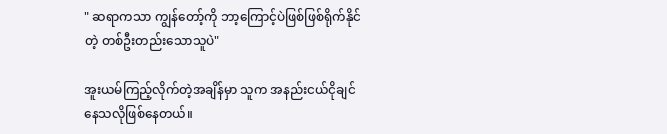" ဆရာကသာ ကျွန်တော့်ကို ဘာ့ကြောင့်ပဲဖြစ်ဖြစ်ရိုက်နိုင်တဲ့ တစ်ဦးတည်းသောသူပဲ"

အူးယမ်ကြည့်လိုက်တဲ့အချိန်မှာ သူက အနည်းငယ်ငိုချင်နေသလိုဖြစ်နေတယ်။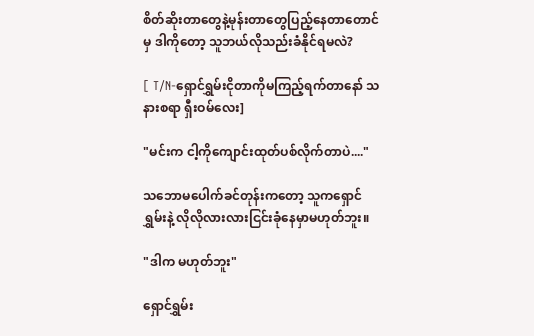စိတ်ဆိုးတာတွေနဲ့မုန်းတာတွေပြည့်နေတာတောင်မှ ဒါကိုတော့ သူဘယ်လိုသည်းခံနိုင်ရမလဲ?

[ T/N-ရှောင်ရွှမ်းငိုတာကိုမကြည့်ရက်တာနော် သနားစရာ ရှီးဝမ်လေး]

"မင်းက ငါ့ကိုကျောင်းထုတ်ပစ်လိုက်တာပဲ...."

သဘောမပေါက်ခင်တုန်းကတော့ သူကရှောင်ရွှမ်းနဲ့ လိုလိုလားလားငြင်းခုံနေမှာမဟုတ်ဘူး။

"ဒါက မဟုတ်ဘူး"

ရှောင်ရွှမ်း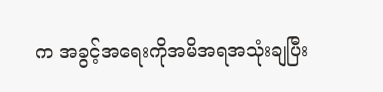က အခွင့်အရေးကိုအမိအရအသုံးချပြီး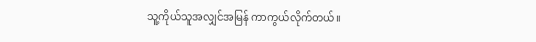သူ့ကိုယ်သူအလျှင်အမြန် ကာကွယ်လိုက်တယ်။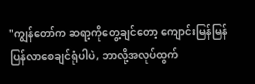"ကျွန်တော်က ဆရာ့ကိုတွေ့ချင်တော့ ကျောင်းမြန်မြန်ပြန်လာစေချင်ရုံပါပဲ, ဘာလို့အလုပ်ထွက်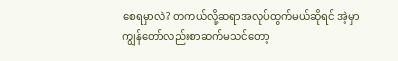စေရမှာလဲ? တကယ်လို့ဆရာအလုပ်ထွက်မယ်ဆိုရင် အဲ့မှာ ကျွန်တော်လည်းစာဆက်မသင်တော့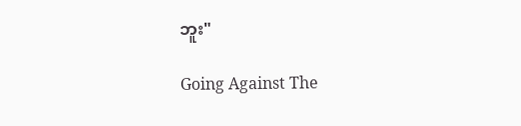ဘူး"

Going Against The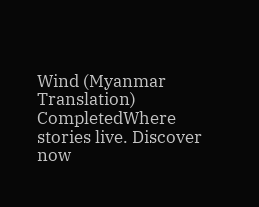Wind (Myanmar Translation) CompletedWhere stories live. Discover now